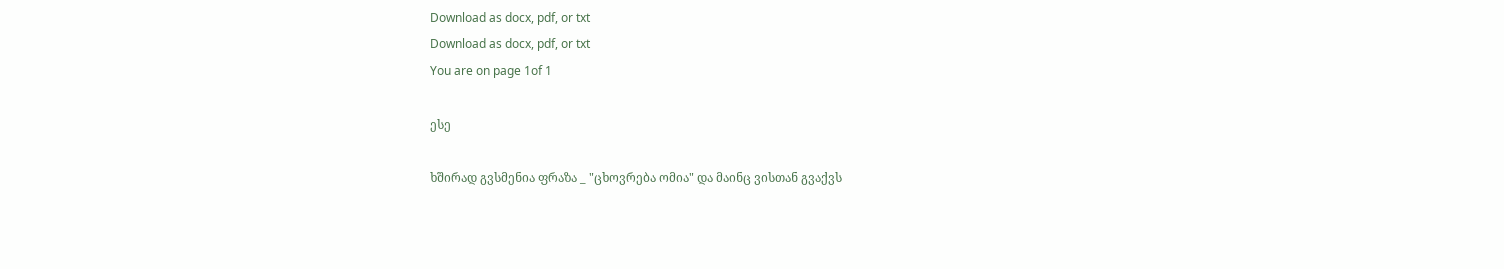Download as docx, pdf, or txt
Download as docx, pdf, or txt
You are on page 1of 1

ესე

ხშირად გვსმენია ფრაზა _ "ცხოვრება ომია" და მაინც ვისთან გვაქვს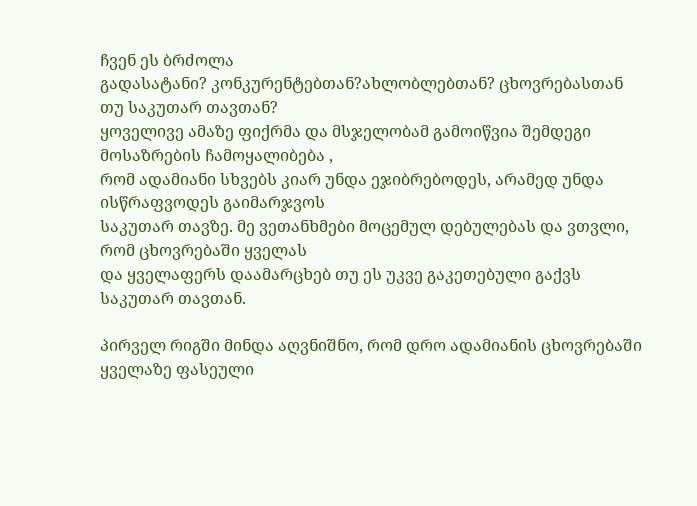ჩვენ ეს ბრძოლა
გადასატანი? კონკურენტებთან?ახლობლებთან? ცხოვრებასთან თუ საკუთარ თავთან?
ყოველივე ამაზე ფიქრმა და მსჯელობამ გამოიწვია შემდეგი მოსაზრების ჩამოყალიბება ,
რომ ადამიანი სხვებს კიარ უნდა ეჯიბრებოდეს, არამედ უნდა ისწრაფვოდეს გაიმარჯვოს
საკუთარ თავზე. მე ვეთანხმები მოცემულ დებულებას და ვთვლი, რომ ცხოვრებაში ყველას
და ყველაფერს დაამარცხებ თუ ეს უკვე გაკეთებული გაქვს საკუთარ თავთან.

პირველ რიგში მინდა აღვნიშნო, რომ დრო ადამიანის ცხოვრებაში ყველაზე ფასეული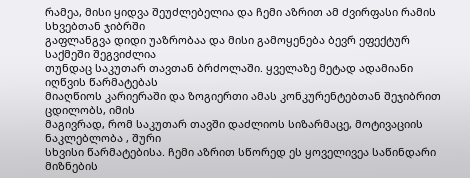რამეა, მისი ყიდვა შეუძლებელია და ჩემი აზრით ამ ძვირფასი რამის სხვებთან ჯიბრში
გაფლანგვა დიდი უაზრობაა და მისი გამოყენება ბევრ ეფექტურ საქმეში შეგვიძლია
თუნდაც საკუთარ თავთან ბრძოლაში. ყველაზე მეტად ადამიანი იღწვის წარმატებას
მიაღწიოს კარიერაში და ზოგიერთი ამას კონკურენტებთან შეჯიბრით ცდილობს, იმის
მაგივრად, რომ საკუთარ თავში დაძლიოს სიზარმაცე, მოტივაციის ნაკლებლობა , შური
სხვისი წარმატებისა. ჩემი აზრით სწორედ ეს ყოველივეა საწინდარი მიზნების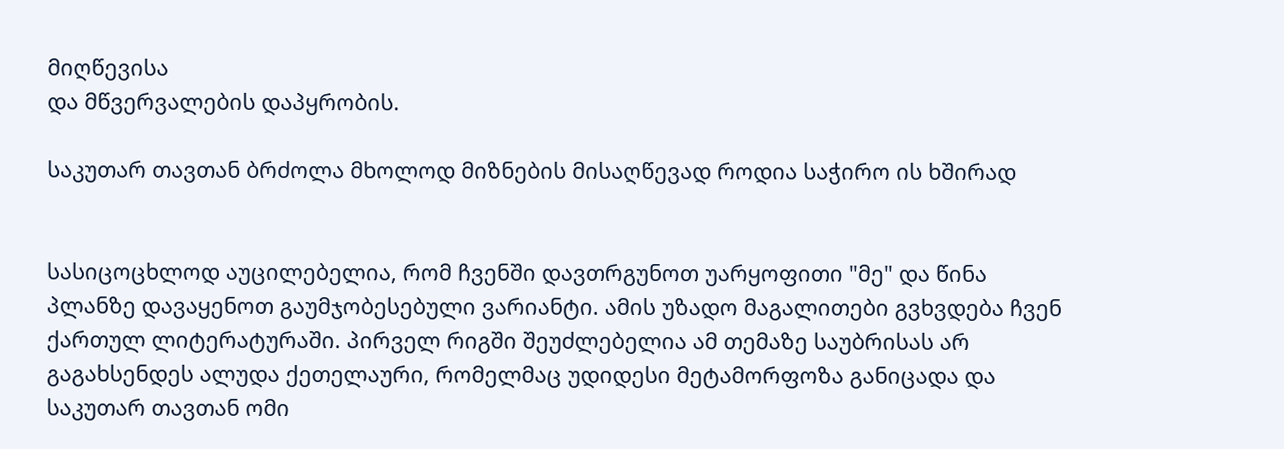მიღწევისა
და მწვერვალების დაპყრობის.

საკუთარ თავთან ბრძოლა მხოლოდ მიზნების მისაღწევად როდია საჭირო ის ხშირად


სასიცოცხლოდ აუცილებელია, რომ ჩვენში დავთრგუნოთ უარყოფითი "მე" და წინა
პლანზე დავაყენოთ გაუმჯობესებული ვარიანტი. ამის უზადო მაგალითები გვხვდება ჩვენ
ქართულ ლიტერატურაში. პირველ რიგში შეუძლებელია ამ თემაზე საუბრისას არ
გაგახსენდეს ალუდა ქეთელაური, რომელმაც უდიდესი მეტამორფოზა განიცადა და
საკუთარ თავთან ომი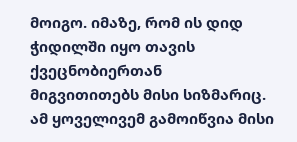მოიგო. იმაზე, რომ ის დიდ ჭიდილში იყო თავის ქვეცნობიერთან
მიგვითითებს მისი სიზმარიც. ამ ყოველივემ გამოიწვია მისი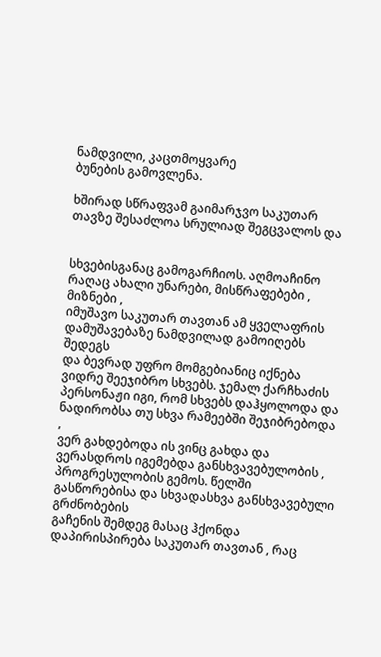ნამდვილი, კაცთმოყვარე
ბუნების გამოვლენა.

ხშირად სწრაფვამ გაიმარჯვო საკუთარ თავზე შესაძლოა სრულიად შეგცვალოს და


სხვებისგანაც გამოგარჩიოს. აღმოაჩინო რაღაც ახალი უნარები, მისწრაფებები , მიზნები ,
იმუშავო საკუთარ თავთან ამ ყველაფრის დამუშავებაზე ნამდვილად გამოიღებს შედეგს
და ბევრად უფრო მომგებიანიც იქნება ვიდრე შეეჯიბრო სხვებს. ჯემალ ქარჩხაძის
პერსონაჟი იგი, რომ სხვებს დაჰყოლოდა და ნადირობსა თუ სხვა რამეებში შეჯიბრებოდა ,
ვერ გახდებოდა ის ვინც გახდა და ვერასდროს იგემებდა განსხვავებულობის ,
პროგრესულობის გემოს. წელში გასწორებისა და სხვადასხვა განსხვავებული გრძნობების
გაჩენის შემდეგ მასაც ჰქონდა დაპირისპირება საკუთარ თავთან , რაც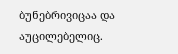ბუნებრივიცაა და
აუცილებელიც.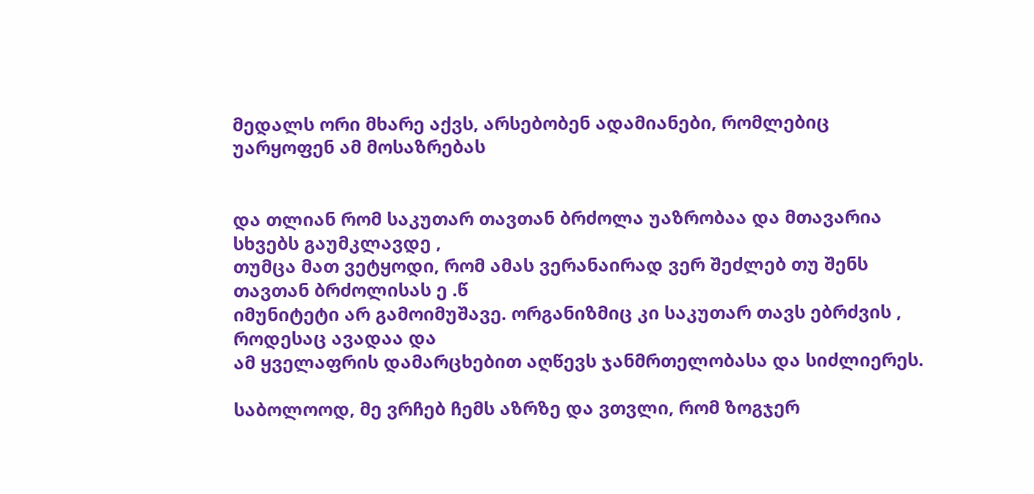მედალს ორი მხარე აქვს, არსებობენ ადამიანები, რომლებიც უარყოფენ ამ მოსაზრებას


და თლიან რომ საკუთარ თავთან ბრძოლა უაზრობაა და მთავარია სხვებს გაუმკლავდე ,
თუმცა მათ ვეტყოდი, რომ ამას ვერანაირად ვერ შეძლებ თუ შენს თავთან ბრძოლისას ე .წ
იმუნიტეტი არ გამოიმუშავე. ორგანიზმიც კი საკუთარ თავს ებრძვის , როდესაც ავადაა და
ამ ყველაფრის დამარცხებით აღწევს ჯანმრთელობასა და სიძლიერეს.

საბოლოოდ, მე ვრჩებ ჩემს აზრზე და ვთვლი, რომ ზოგჯერ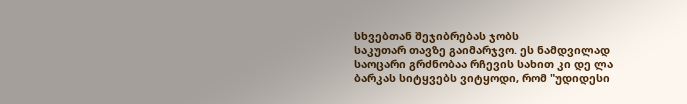სხვებთან შეჯიბრებას ჯობს
საკუთარ თავზე გაიმარჯვო. ეს ნამდვილად საოცარი გრძნობაა რჩევის სახით კი დე ლა
ბარკას სიტყვებს ვიტყოდი, რომ "უდიდესი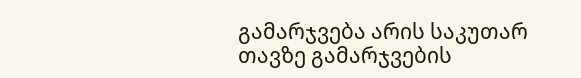გამარჯვება არის საკუთარ თავზე გამარჯვების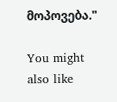მოპოვება."

You might also like